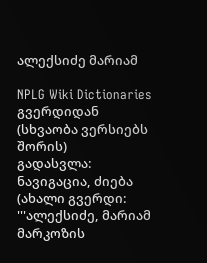ალექსიძე მარიამ

NPLG Wiki Dictionaries გვერდიდან
(სხვაობა ვერსიებს შორის)
გადასვლა: ნავიგაცია, ძიება
(ახალი გვერდი: '''ალექსიძე, მარიამ მარკოზის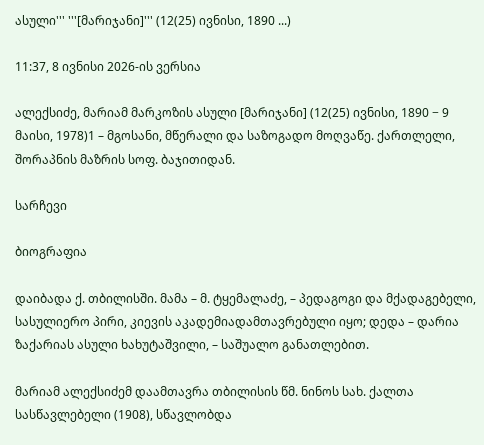ასული''' '''[მარიჯანი]''' (12(25) ივნისი, 1890 ...)

11:37, 8 ივნისი 2026-ის ვერსია

ალექსიძე, მარიამ მარკოზის ასული [მარიჯანი] (12(25) ივნისი, 1890 − 9 მაისი, 1978)1 – მგოსანი, მწერალი და საზოგადო მოღვაწე. ქართლელი, შორაპნის მაზრის სოფ. ბაჯითიდან.

სარჩევი

ბიოგრაფია

დაიბადა ქ. თბილისში. მამა – მ. ტყემალაძე, – პედაგოგი და მქადაგებელი, სასულიერო პირი, კიევის აკადემიადამთავრებული იყო; დედა – დარია ზაქარიას ასული ხახუტაშვილი, – საშუალო განათლებით.

მარიამ ალექსიძემ დაამთავრა თბილისის წმ. ნინოს სახ. ქალთა სასწავლებელი (1908), სწავლობდა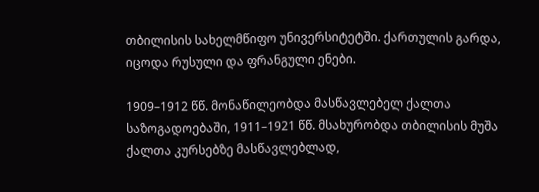თბილისის სახელმწიფო უნივერსიტეტში. ქართულის გარდა, იცოდა რუსული და ფრანგული ენები.

1909–1912 წწ. მონაწილეობდა მასწავლებელ ქალთა საზოგადოებაში, 1911–1921 წწ. მსახურობდა თბილისის მუშა ქალთა კურსებზე მასწავლებლად,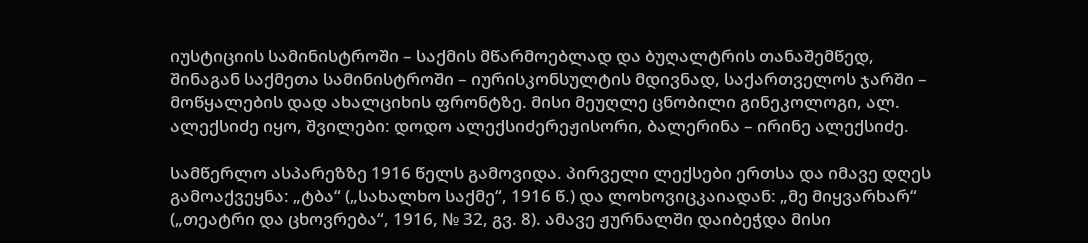იუსტიციის სამინისტროში – საქმის მწარმოებლად და ბუღალტრის თანაშემწედ, შინაგან საქმეთა სამინისტროში – იურისკონსულტის მდივნად, საქართველოს ჯარში – მოწყალების დად ახალციხის ფრონტზე. მისი მეუღლე ცნობილი გინეკოლოგი, ალ. ალექსიძე იყო, შვილები: დოდო ალექსიძერეჟისორი, ბალერინა – ირინე ალექსიძე.

სამწერლო ასპარეზზე 1916 წელს გამოვიდა. პირველი ლექსები ერთსა და იმავე დღეს გამოაქვეყნა: „ტბა“ („სახალხო საქმე“, 1916 წ.) და ლოხოვიცკაიადან: „მე მიყვარხარ“ („თეატრი და ცხოვრება“, 1916, № 32, გვ. 8). ამავე ჟურნალში დაიბეჭდა მისი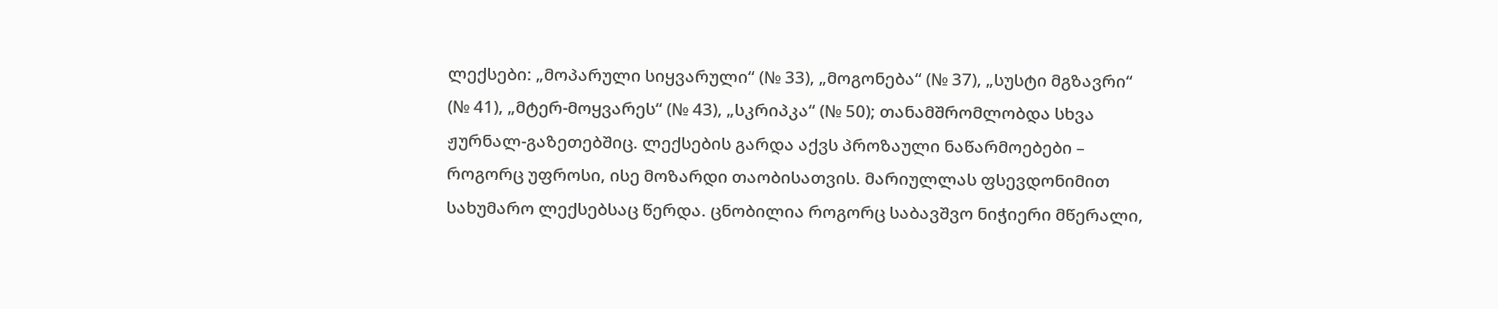ლექსები: „მოპარული სიყვარული“ (№ 33), „მოგონება“ (№ 37), „სუსტი მგზავრი“ (№ 41), „მტერ-მოყვარეს“ (№ 43), „სკრიპკა“ (№ 50); თანამშრომლობდა სხვა ჟურნალ-გაზეთებშიც. ლექსების გარდა აქვს პროზაული ნაწარმოებები – როგორც უფროსი, ისე მოზარდი თაობისათვის. მარიულლას ფსევდონიმით სახუმარო ლექსებსაც წერდა. ცნობილია როგორც საბავშვო ნიჭიერი მწერალი,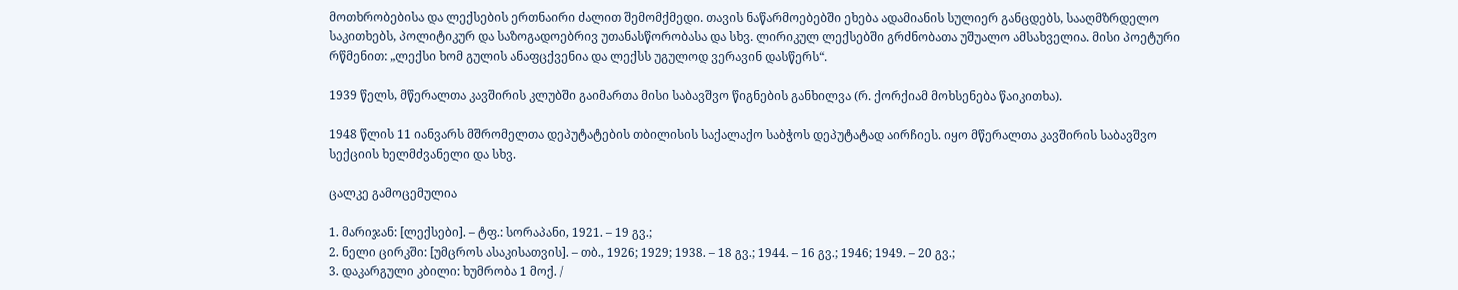მოთხრობებისა და ლექსების ერთნაირი ძალით შემომქმედი. თავის ნაწარმოებებში ეხება ადამიანის სულიერ განცდებს, სააღმზრდელო საკითხებს, პოლიტიკურ და საზოგადოებრივ უთანასწორობასა და სხვ. ლირიკულ ლექსებში გრძნობათა უშუალო ამსახველია. მისი პოეტური რწმენით: „ლექსი ხომ გულის ანაფცქვენია და ლექსს უგულოდ ვერავინ დასწერს“.

1939 წელს, მწერალთა კავშირის კლუბში გაიმართა მისი საბავშვო წიგნების განხილვა (რ. ქორქიამ მოხსენება წაიკითხა).

1948 წლის 11 იანვარს მშრომელთა დეპუტატების თბილისის საქალაქო საბჭოს დეპუტატად აირჩიეს. იყო მწერალთა კავშირის საბავშვო სექციის ხელმძვანელი და სხვ.

ცალკე გამოცემულია

1. მარიჯან: [ლექსები]. – ტფ.: სორაპანი, 1921. – 19 გვ.;
2. ნელი ცირკში: [უმცროს ასაკისათვის]. – თბ., 1926; 1929; 1938. – 18 გვ.; 1944. – 16 გვ.; 1946; 1949. – 20 გვ.;
3. დაკარგული კბილი: ხუმრობა 1 მოქ. /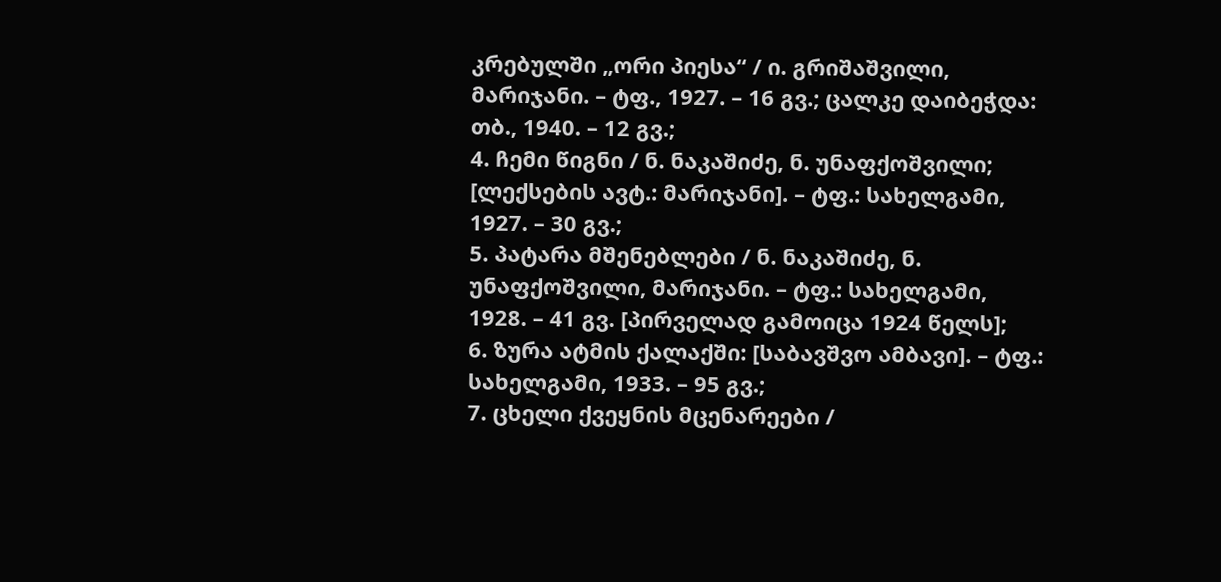კრებულში „ორი პიესა“ / ი. გრიშაშვილი, მარიჯანი. – ტფ., 1927. – 16 გვ.; ცალკე დაიბეჭდა: თბ., 1940. – 12 გვ.;
4. ჩემი წიგნი / ნ. ნაკაშიძე, ნ. უნაფქოშვილი; [ლექსების ავტ.: მარიჯანი]. – ტფ.: სახელგამი, 1927. – 30 გვ.;
5. პატარა მშენებლები / ნ. ნაკაშიძე, ნ. უნაფქოშვილი, მარიჯანი. – ტფ.: სახელგამი, 1928. – 41 გვ. [პირველად გამოიცა 1924 წელს];
6. ზურა ატმის ქალაქში: [საბავშვო ამბავი]. – ტფ.: სახელგამი, 1933. – 95 გვ.;
7. ცხელი ქვეყნის მცენარეები /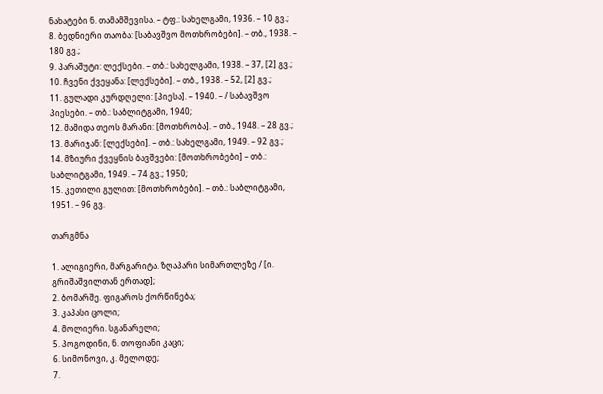ნახატები ნ. თამამშევისა. – ტფ.: სახელგამი, 1936. – 10 გვ.;
8. ბედნიერი თაობა: [საბავშვო მოთხრობები]. – თბ., 1938. – 180 გვ.;
9. პარაშუტი: ლექსები. – თბ.: სახელგამი, 1938. – 37, [2] გვ.;
10. ჩვენი ქვეყანა: [ლექსები]. – თბ., 1938. – 52, [2] გვ.;
11. გულადი კურდღელი: [პიესა]. – 1940. – / საბავშვო პიესები. – თბ.: საბლიტგამი, 1940;
12. მამიდა თეოს მარანი: [მოთხრობა]. – თბ., 1948. – 28 გვ.;
13. მარიჯან: [ლექსები]. – თბ.: სახელგამი, 1949. – 92 გვ.;
14. მზიური ქვეყნის ბავშვები: [მოთხრობები] – თბ.: საბლიტგამი, 1949. – 74 გვ.; 1950;
15. კეთილი გულით: [მოთხრობები]. – თბ.: საბლიტგამი, 1951. – 96 გვ.

თარგმნა

1. ალიგიერი, მარგარიტა. ზღაპარი სიმართლეზე / [ი. გრიშაშვილთან ერთად];
2. ბომარშე. ფიგაროს ქორწინება;
3. კაპასი ცოლი;
4. მოლიერი. სგანარელი;
5. პოგოდინი, ნ. თოფიანი კაცი;
6. სიმონოვი, კ. მელოდე;
7.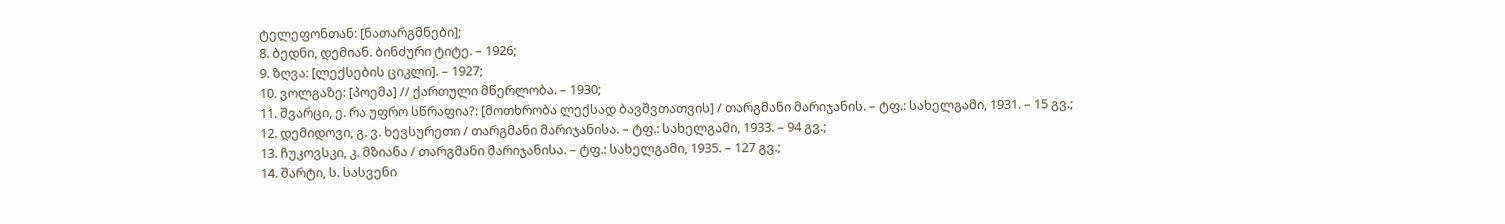ტელეფონთან: [ნათარგმნები];
8. ბედნი, დემიან. ბინძური ტიტე. – 1926;
9. ზღვა: [ლექსების ციკლი]. – 1927;
10. ვოლგაზე: [პოემა] // ქართული მწერლობა. – 1930;
11. შვარცი, ე. რა უფრო სწრაფია?: [მოთხრობა ლექსად ბავშვთათვის] / თარგმანი მარიჯანის. – ტფ.: სახელგამი, 1931. – 15 გვ.;
12. დემიდოვი, გ. ვ. ხევსურეთი / თარგმანი მარიჯანისა. – ტფ.: სახელგამი, 1933. – 94 გვ.;
13. ჩუკოვსკი, კ. მზიანა / თარგმანი მარიჯანისა. – ტფ.: სახელგამი, 1935. – 127 გვ.;
14. შარტი, ს. სასვენი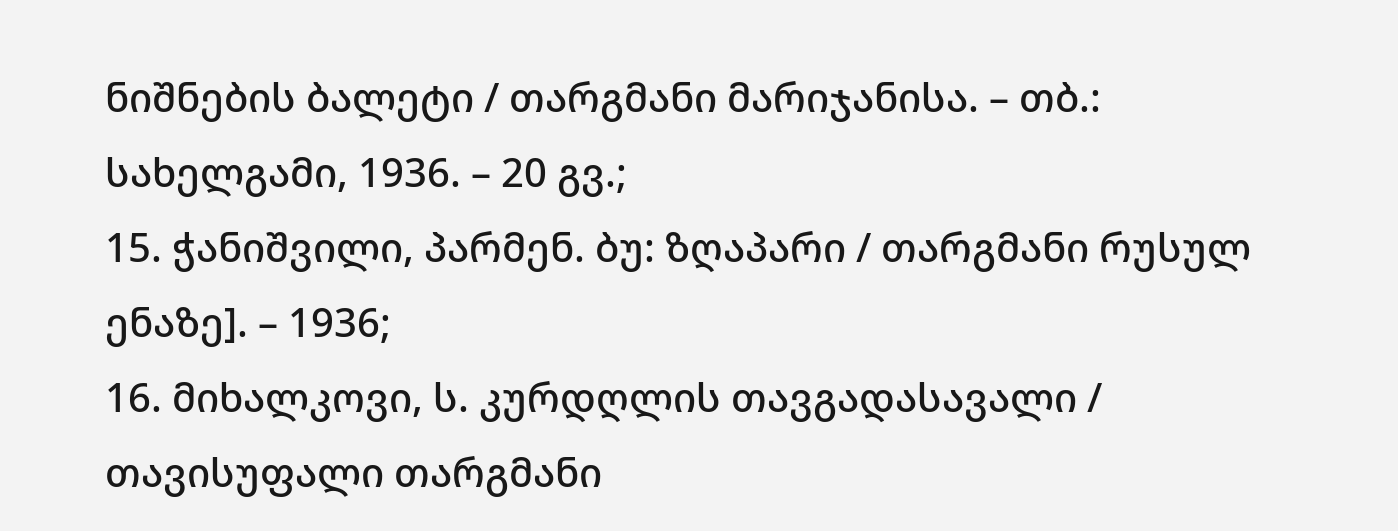ნიშნების ბალეტი / თარგმანი მარიჯანისა. – თბ.: სახელგამი, 1936. – 20 გვ.;
15. ჭანიშვილი, პარმენ. ბუ: ზღაპარი / თარგმანი რუსულ ენაზე]. – 1936;
16. მიხალკოვი, ს. კურდღლის თავგადასავალი / თავისუფალი თარგმანი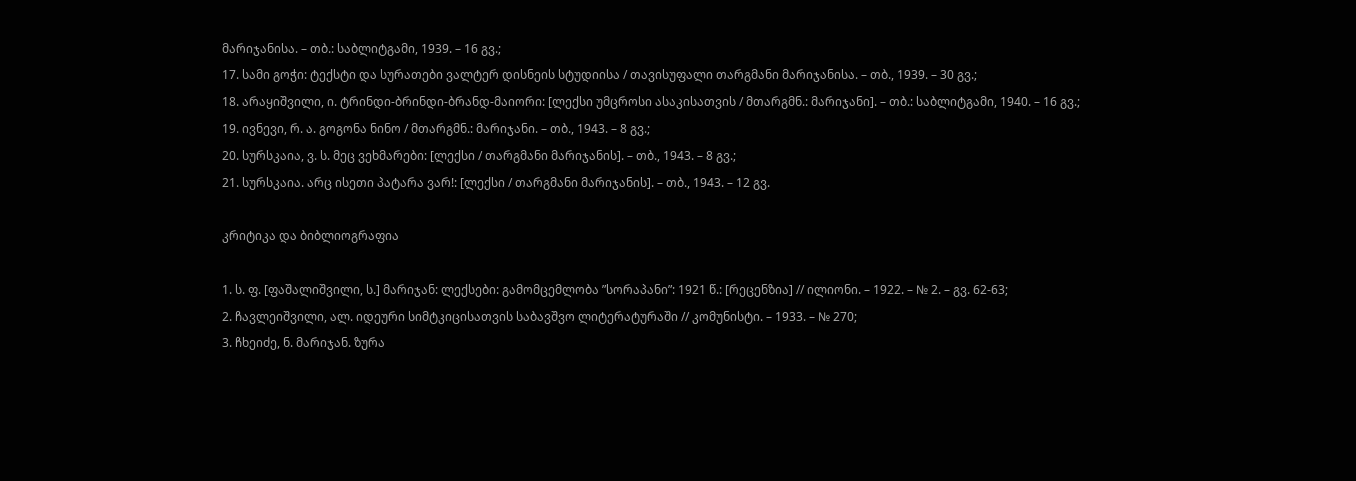მარიჯანისა. – თბ.: საბლიტგამი, 1939. – 16 გვ.;
17. სამი გოჭი: ტექსტი და სურათები ვალტერ დისნეის სტუდიისა / თავისუფალი თარგმანი მარიჯანისა. – თბ., 1939. – 30 გვ.;
18. არაყიშვილი, ი. ტრინდი-ბრინდი-ბრანდ-მაიორი: [ლექსი უმცროსი ასაკისათვის / მთარგმნ.: მარიჯანი]. – თბ.: საბლიტგამი, 1940. – 16 გვ.;
19. ივნევი, რ. ა. გოგონა ნინო / მთარგმნ.: მარიჯანი. – თბ., 1943. – 8 გვ.;
20. სურსკაია, ვ. ს. მეც ვეხმარები: [ლექსი / თარგმანი მარიჯანის]. – თბ., 1943. – 8 გვ.;
21. სურსკაია. არც ისეთი პატარა ვარ!: [ლექსი / თარგმანი მარიჯანის]. – თბ., 1943. – 12 გვ.

კრიტიკა და ბიბლიოგრაფია

1. ს. ფ. [ფაშალიშვილი, ს.] მარიჯან: ლექსები: გამომცემლობა ”სორაპანი”: 1921 წ.: [რეცენზია] // ილიონი. – 1922. – № 2. – გვ. 62-63;
2. ჩავლეიშვილი, ალ. იდეური სიმტკიცისათვის საბავშვო ლიტერატურაში // კომუნისტი. – 1933. – № 270;
3. ჩხეიძე, ნ. მარიჯან. ზურა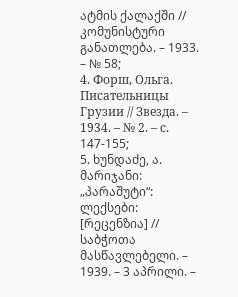ატმის ქალაქში // კომუნისტური განათლება. – 1933. – № 58;
4. Форш, Ольга. Писательницы Грузии // Звезда. – 1934. – № 2. – с. 147-155;
5. ხუნდაძე, ა. მარიჯანი: „პარაშუტი“: ლექსები: [რეცენზია] // საბჭოთა მასწავლებელი. – 1939. – 3 აპრილი. –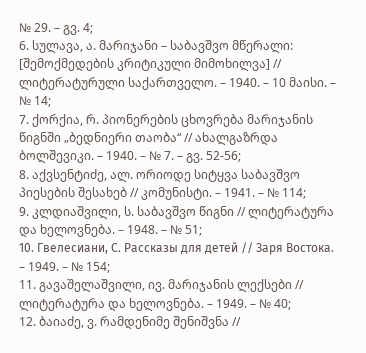№ 29. – გვ. 4;
6. სულავა, ა. მარიჯანი – საბავშვო მწერალი: [შემოქმედების კრიტიკული მიმოხილვა] // ლიტერატურული საქართველო. – 1940. – 10 მაისი. – № 14;
7. ქორქია, რ. პიონერების ცხოვრება მარიჯანის წიგნში „ბედნიერი თაობა“ // ახალგაზრდა ბოლშევიკი. – 1940. – № 7. – გვ. 52-56;
8. აქვსენტიძე, ალ. ორიოდე სიტყვა საბავშვო პიესების შესახებ // კომუნისტი. – 1941. – № 114;
9. კლდიაშვილი, ს. საბავშვო წიგნი // ლიტერატურა და ხელოვნება. – 1948. – № 51;
10. Гвелесиани, С. Рассказы для детей // Заря Востока. – 1949. – № 154;
11. გავაშელაშვილი, ივ. მარიჯანის ლექსები // ლიტერატურა და ხელოვნება. – 1949. – № 40;
12. ბაიაძე, ვ. რამდენიმე შენიშვნა //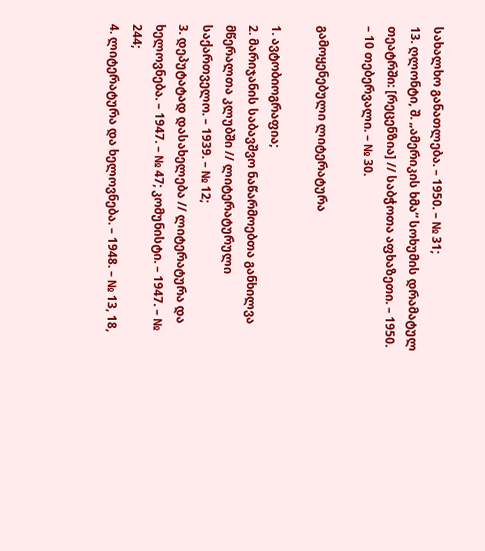სახალხო განათლება. – 1950. – № 31;
13. ღლონტი, შ. „ამერიკის ხმა“ სოხუმის დრამატულ თეატრში: [რეცენზია] // საბჭოთა აფხაზეთი. – 1950. – 10 თებერვალი. – № 30.

გამოყენებული ლიტერატურა

1. ავტობიოგრაფია;
2. მარიჯანის საბავშვო ნაწარმოებთა განხილვა მწერალთა კლუბში // ლიტერატურული საქართველო. – 1939. – № 12;
3. დეპუტატად დასახელება // ლიტერატურა და ხელოვნება. – 1947. – № 47; კომუნისტი. – 1947. – № 244;
4. ლიტერატურა და ხელოვნება. – 1948. – № 13, 18,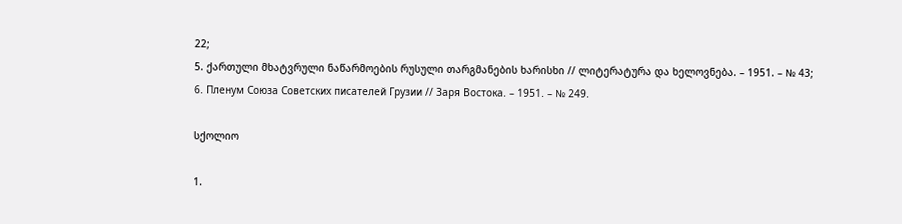22;
5. ქართული მხატვრული ნაწარმოების რუსული თარგმანების ხარისხი // ლიტერატურა და ხელოვნება. – 1951. – № 43;
6. Пленум Союза Советских писателей Грузии // Заря Востока. – 1951. – № 249.

სქოლიო

1.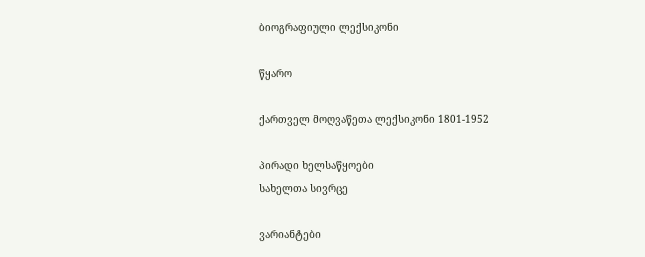ბიოგრაფიული ლექსიკონი

წყარო

ქართველ მოღვაწეთა ლექსიკონი 1801-1952

პირადი ხელსაწყოები
სახელთა სივრცე

ვარიანტები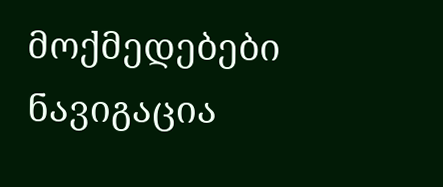მოქმედებები
ნავიგაცია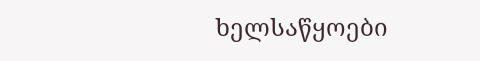ხელსაწყოები